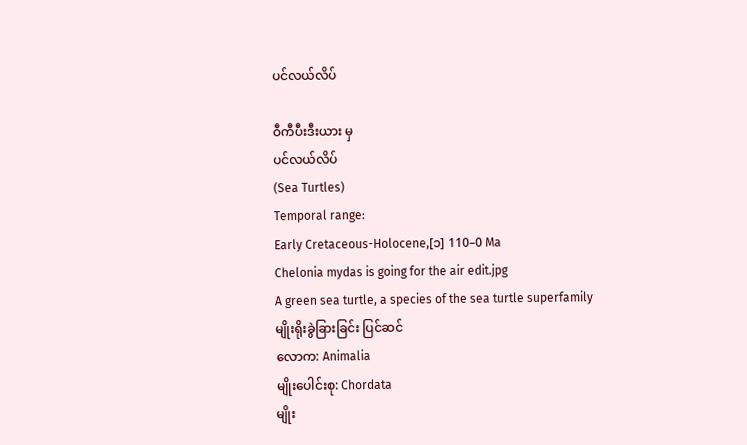ပင်လယ်လိပ်

ဝီကီပီးဒီးယား မှ
ပင်လယ်လိပ်
(Sea Turtles)
Temporal range:
Early Cretaceous-Holocene,[၁] 110–0 Ma
Chelonia mydas is going for the air edit.jpg
A green sea turtle, a species of the sea turtle superfamily
မျိုးရိုးခွဲခြားခြင်း ပြင်ဆင်
လောက: Animalia
မျိုးပေါင်းစု: Chordata
မျိုး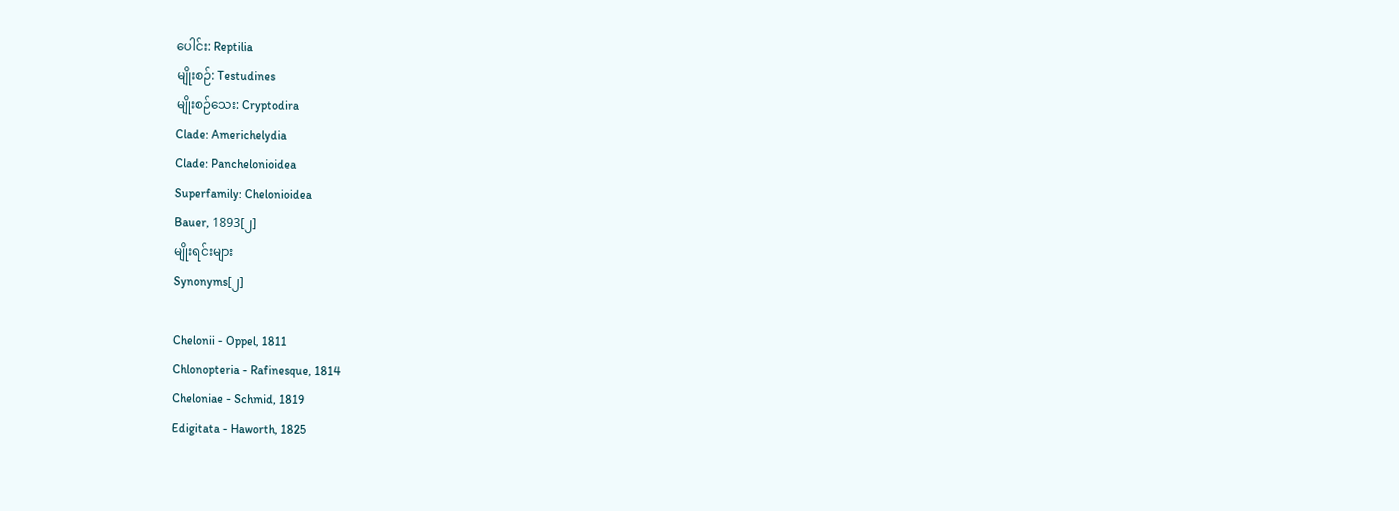ပေါင်း: Reptilia
မျိုးစဉ်: Testudines
မျိုးစဉ်သေး: Cryptodira
Clade: Americhelydia
Clade: Panchelonioidea
Superfamily: Chelonioidea
Bauer, 1893[၂]
မျိုးရင်းများ
Synonyms[၂]

Chelonii - Oppel, 1811
Chlonopteria - Rafinesque, 1814
Cheloniae - Schmid, 1819
Edigitata - Haworth, 1825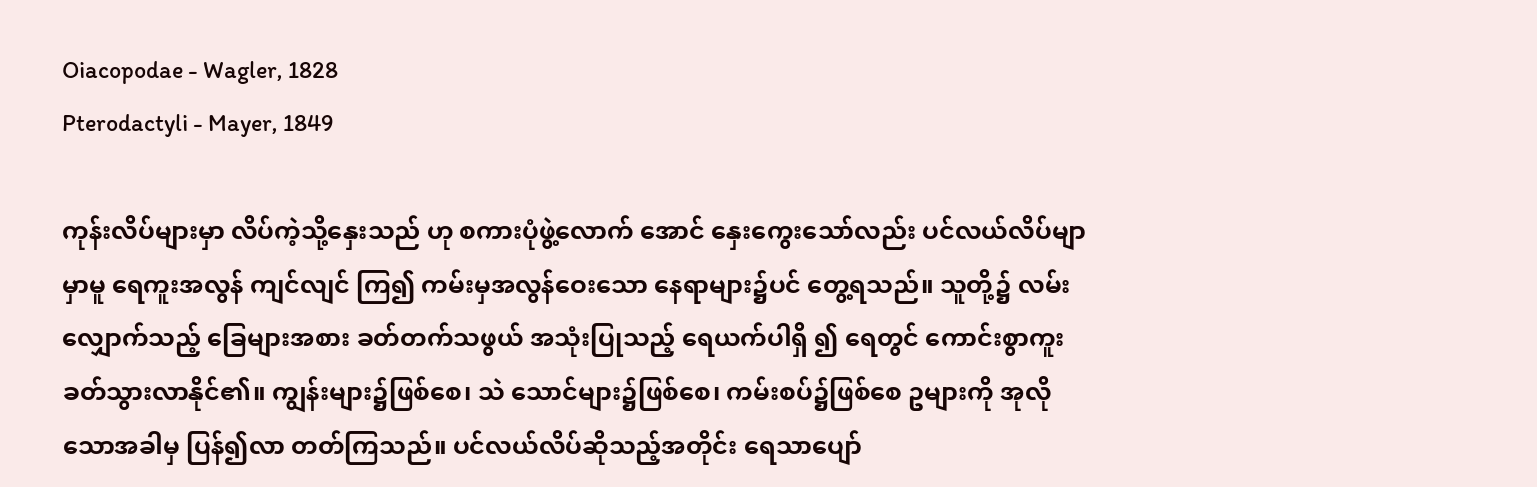Oiacopodae - Wagler, 1828
Pterodactyli - Mayer, 1849

ကုန်းလိပ်များမှာ လိပ်ကဲ့သို့နှေးသည် ဟု စကားပုံဖွဲ့လောက် အောင် နှေးကွေးသော်လည်း ပင်လယ်လိပ်မျာမှာမူ ရေကူးအလွန် ကျင်လျင် ကြ၍ ကမ်းမှအလွန်ဝေးသော နေရာများ၌ပင် တွေ့ရသည်။ သူတို့၌ လမ်း လျှောက်သည့် ခြေများအစား ခတ်တက်သဖွယ် အသုံးပြုသည့် ရေယက်ပါရှိ ၍ ရေတွင် ကောင်းစွာကူးခတ်သွားလာနိုင်၏။ ကျွန်းများ၌ဖြစ်စေ၊ သဲ သောင်များ၌ဖြစ်စေ၊ ကမ်းစပ်၌ဖြစ်စေ ဥများကို အုလိုသောအခါမှ ပြန်၍လာ တတ်ကြသည်။ ပင်လယ်လိပ်ဆိုသည့်အတိုင်း ရေသာပျော်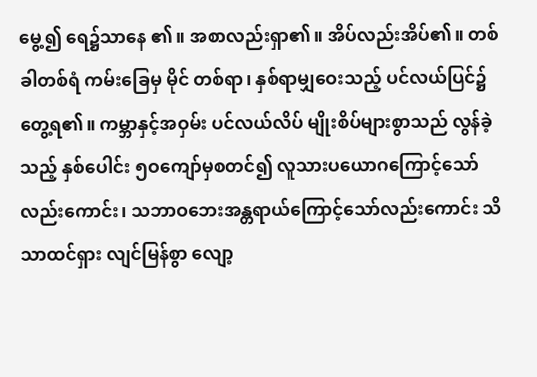မွေ့၍ ရေ၌သာနေ ၏။ အစာလည်းရှာ၏။ အိပ်လည်းအိပ်၏။ တစ်ခါတစ်ရံ ကမ်းခြေမှ မိုင် တစ်ရာ၊ နှစ်ရာမျှဝေးသည့် ပင်လယ်ပြင်၌ တွေ့ရ၏။ ကမ္ဘာနှင့်အဝှမ်း ပင်လယ်လိပ် မျိုးစိပ်များစွာသည် လွန်ခဲ့သည့် နှစ်ပေါင်း ၅ဝကျော်မှစတင်၍ လူသားပယောဂကြောင့်သော်လည်းကောင်း၊ သဘာဝဘေးအန္တရာယ်ကြောင့်သော်လည်းကောင်း သိသာထင်ရှား လျင်မြန်စွာ လျော့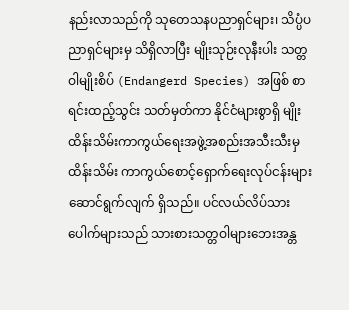နည်းလာသည်ကို သုတေသနပညာရှင်များ၊ သိပ္ပံပညာရှင်များမှ သိရှိလာပြီး မျိုးသုဉ်းလုနီးပါး သတ္တဝါမျိုးစိပ် (Endangerd Species) အဖြစ် စာရင်းထည့်သွင်း သတ်မှတ်ကာ နိုင်ငံများစွာရှိ မျိုးထိန်းသိမ်းကာကွယ်ရေးအဖွဲ့အစည်းအသီးသီးမှ ထိန်းသိမ်း ကာကွယ်စောင့်ရှောက်ရေးလုပ်ငန်းများ ဆောင်ရွက်လျက် ရှိသည်။ ပင်လယ်လိပ်သားပေါက်များသည် သားစားသတ္တဝါများဘေးအန္တ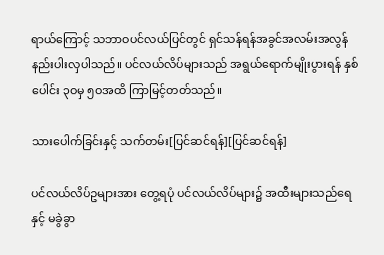ရာယ်ကြောင့် သဘာဝပင်လယ်ပြင်တွင် ရှင်သန်ရန်အခွင်အလမ်းအလွန်နည်းပါးလှပါသည်။ ပင်လယ်လိပ်များသည် အရွယ်ရောက်မျိုးပွားရန် နှစ်ပေါင်း ၃ဝမှ ၅ဝအထိ ကြာမြင့်တတ်သည်။

သားပေါက်ခြင်းနှင့် သက်တမ်း[ပြင်ဆင်ရန်][ပြင်ဆင်ရန်]

ပင်လယ်လိပ်ဥများအား တွေ့ရပုံ ပင်လယ်လိပ်များ၌ အထီးများသည်ရေနှင့် မခွဲခွာ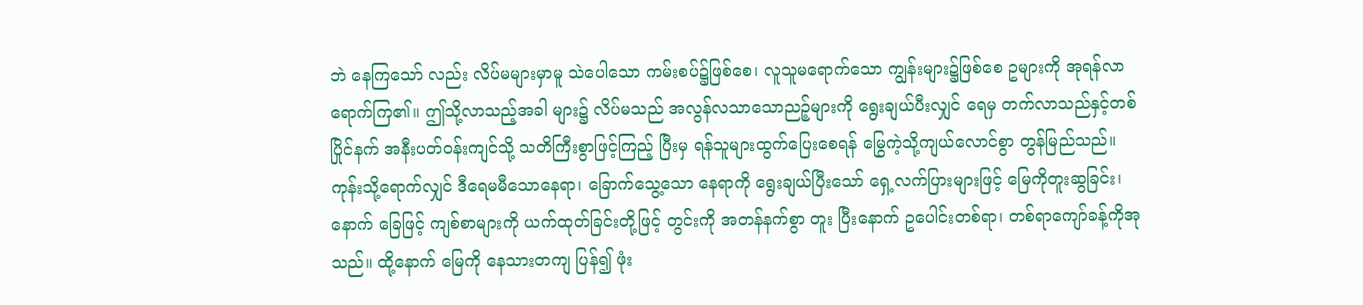ဘဲ နေကြသော် လည်း လိပ်မများမှာမူ သဲပေါသော ကမ်းစပ်၌ဖြစ်စေ၊ လူသူမရောက်သော ကျွန်းများ၌ဖြစ်စေ ဥများကို အုရန်လာရောက်ကြ၏။ ဤသို့လာသည့်အခါ များ၌ လိပ်မသည် အလွန်လသာသောညဉ့်များကို ရွေးချယ်ပီးလျှင် ရေမှ တက်လာသည်နှင့်တစ်ပြိုင်နက် အနီးပတ်ဝန်းကျင်သို့ သတိကြီးစွာဖြင့်ကြည့် ပြီးမှ ရန်သူများထွက်ပြေးစေရန် မြွေကဲ့သို့ကျယ်လောင်စွာ တွန်မြည်သည်။ ကုန်းသို့ရောက်လျှင် ဒီရေမမီသောနေရာ၊ ခြောက်သွေ့သော နေရာကို ရွေးချယ်ပြီးသော် ရှေ့လက်ပြားများဖြင့် မြေကိုတူးဆွခြင်း၊ နောက် ခြေဖြင့် ကျစ်စာများကို ယက်ထုတ်ခြင်းတို့ဖြင့် တွင်းကို အတန်နက်စွာ တူး ပြီးနောက် ဥပေါင်းတစ်ရာ၊ တစ်ရာကျော်ခန့်ကိုအုသည်။ ထို့နောက် မြေကို နေသားတကျ ပြန်၍ ဖုံး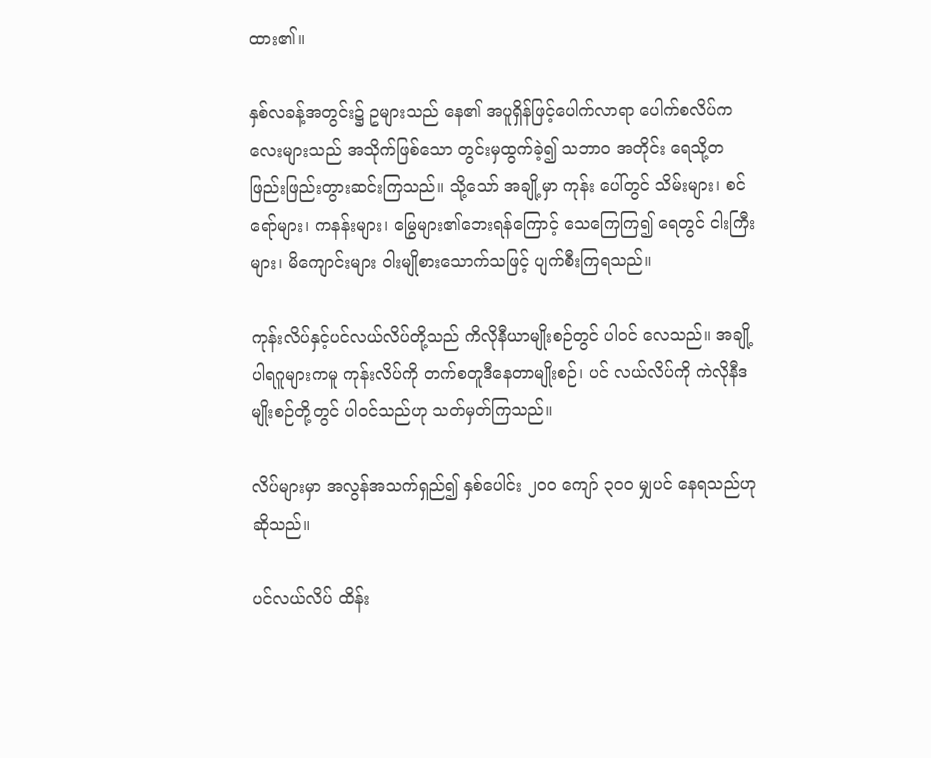ထား၏။

နှစ်လခန့်အတွင်း၌ ဥများသည် နေ၏ အပူရှိန်ဖြင့်ပေါက်လာရာ ပေါက်စလိပ်ကလေးများသည် အသိုက်ဖြစ်သော တွင်းမှထွက်ခဲ့၍ သဘာဝ အတိုင်း ရေသို့တဖြည်းဖြည်းတွားဆင်းကြသည်။ သို့သော် အချို့မှာ ကုန်း ပေါ်တွင် သိမ်းများ၊ စင်ရော်များ၊ ကနန်းများ၊ မြွေများ၏ဘေးရန်ကြောင့် သေကြေကြ၍ ရေတွင် ငါးကြီးများ၊ မိကျောင်းများ ဝါးမျိုစားသောက်သဖြင့် ပျက်စီးကြရသည်။

ကုန်းလိပ်နှင့်ပင်လယ်လိပ်တို့သည် ကိလိုနီယာမျိုးစဉ်တွင် ပါဝင် လေသည်။ အချို့ပါရဂူများကမူ ကုန်းလိပ်ကို တက်စတူဒီနေတာမျိုးစဉ်၊ ပင် လယ်လိပ်ကို ကဲလိုနီဒ မျိုးစဉ်တို့တွင် ပါဝင်သည်ဟု သတ်မှတ်ကြသည်။

လိပ်များမှာ အလွန်အသက်ရှည်၍ နှစ်ပေါင်း ၂ဝဝ ကျော် ၃ဝဝ မျှပင် နေရသည်ဟုဆိုသည်။

ပင်လယ်လိပ် ထိန်း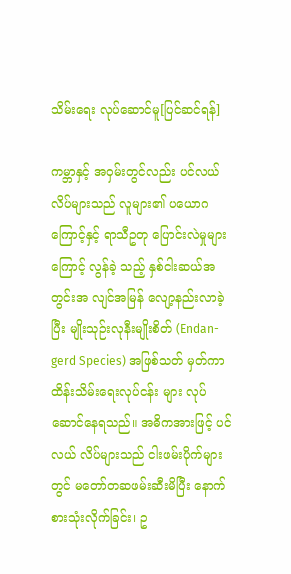သိမ်းရေး လုပ်ဆောင်မူ[ပြင်ဆင်ရန်]

ကမ္ဘာနှင့် အဝှမ်းတွင်လည်း ပင်လယ်လိပ်များသည် လူများ၏ ပယောဂကြောင့်နှင့် ရာသီဥတု ပြောင်းလဲမှုများကြောင့် လွန်ခဲ့ သည့် နှစ်ငါးဆယ်အတွင်းအ လျင်အမြန် လျော့နည်းလာခဲ့ပြီး မျိုးသုဉ်းလုနီးမျိုးစိတ် (Endan-gerd Species) အဖြစ်သတ် မှတ်ကာ ထိန်းသိမ်းရေးလုပ်ငန်း များ လုပ်ဆောင်နေရသည်။ အဓိကအားဖြင့် ပင်လယ် လိပ်များသည် ငါးဖမ်းပိုက်များ တွင် မတော်တဆဖမ်းဆီးမိပြီး နောက်စားသုံးလိုက်ခြင်း၊ ဥ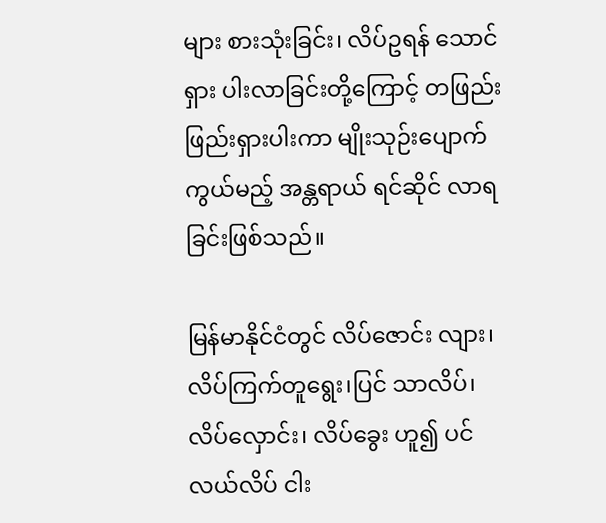များ စားသုံးခြင်း၊ လိပ်ဥရန် သောင်ရှား ပါးလာခြင်းတို့ကြောင့် တဖြည်း ဖြည်းရှားပါးကာ မျိုးသုဉ်းပျောက် ကွယ်မည့် အန္တရာယ် ရင်ဆိုင် လာရခြင်းဖြစ်သည်။

မြန်မာနိုင်ငံတွင် လိပ်ဇောင်း လျား၊ လိပ်ကြက်တူရွေး၊ပြင် သာလိပ်၊ လိပ်လှောင်း၊ လိပ်ခွေး ဟူ၍ ပင်လယ်လိပ် ငါး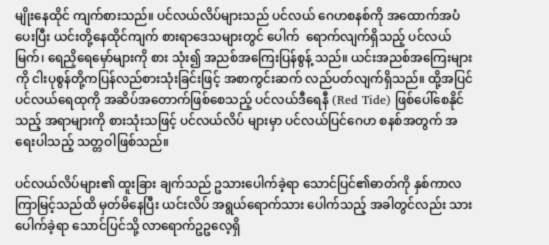မျိုးနေထိုင် ကျက်စားသည်။ ပင်လယ်လိပ်များသည် ပင်လယ် ဂေဟစနစ်ကို အထောက်အပံ ပေးပြီး ယင်းတို့နေထိုင်ကျက် စားရာဒေသများတွင် ပေါက်  ရောက်လျက်ရှိသည့် ပင်လယ် မြက်၊ ရေညှိရေမှော်များကို စား သုံး၍ အညစ်အကြေးပြန်စွန့် သည်။ ယင်းအညစ်အကြေးများ ကို ငါးပုစွန်တို့ကပြန်လည်စားသုံးခြင်းဖြင့် အစာကွင်းဆက် လည်ပတ်လျက်ရှိသည်။ ထို့အပြင် ပင်လယ်ရေထုကို အဆိပ်အတောက်ဖြစ်စေသည့် ပင်လယ်ဒီရေနီ (Red Tide) ဖြစ်ပေါ်စေနိုင်သည့် အရာများကို စားသုံးသဖြင့် ပင်လယ်လိပ် များမှာ ပင်လယ်ပြင်ဂေဟ စနစ်အတွက် အရေးပါသည့် သတ္တဝါဖြစ်သည်။

ပင်လယ်လိပ်များ၏ ထူးခြား ချက်သည် ဥသားပေါက်ခဲ့ရာ သောင်ပြင်၏ဓာတ်ကို နှစ်ကာလ ကြာမြင့်သည်ထိ မှတ်မိနေပြီး ယင်းလိပ် အရွယ်ရောက်သား ပေါက်သည့် အခါတွင်လည်း သားပေါက်ခဲ့ရာ သောင်ပြင်သို့ လာရောက်ဥဥလေ့ရှိ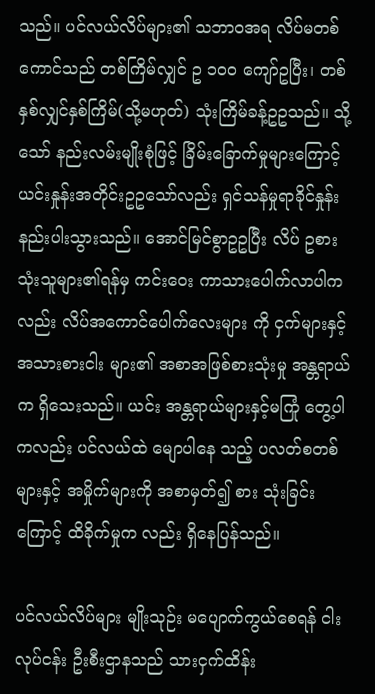သည်။ ပင်လယ်လိပ်များ၏ သဘာဝအရ လိပ်မတစ်ကောင်သည် တစ်ကြိမ်လျှင် ဥ ၁၀၀ ကျော်ဥပြီး၊ တစ်နှစ်လျှင်နှစ်ကြိမ်(သို့မဟုတ်) သုံးကြိမ်ခန့်ဥဥသည်။ သို့သော် နည်းလမ်းမျိုးစုံဖြင့် ခြိမ်းခြောက်မှုများကြောင့် ယင်းနှုန်းအတိုင်းဥဥသော်လည်း ရှင်သန်မှုရာခိုင်နှုန်း နည်းပါးသွားသည်။ အောင်မြင်စွာဥဥပြီး လိပ် ဥစားသုံးသူများ၏ရန်မှ ကင်းဝေး ကာသားပေါက်လာပါကလည်း လိပ်အကောင်ပေါက်လေးများ ကို ငှက်များနှင့် အသားစားငါး များ၏ အစာအဖြစ်စားသုံးမှု အန္တရာယ်က ရှိသေးသည်။ ယင်း အန္တရာယ်များနှင့်မကြုံ တွေ့ပါ ကလည်း ပင်လယ်ထဲ မျောပါနေ သည့် ပလတ်စတစ်များနှင့် အမှိုက်များကို အစာမှတ်၍ စား သုံးခြင်းကြောင့် ထိခိုက်မှုက လည်း ရှိနေပြန်သည်။

ပင်လယ်လိပ်များ မျိုးသုဉ်း မပျောက်ကွယ်စေရန် ငါးလုပ်ငန်း ဦးစီးဌာနသည် သားငှက်ထိန်း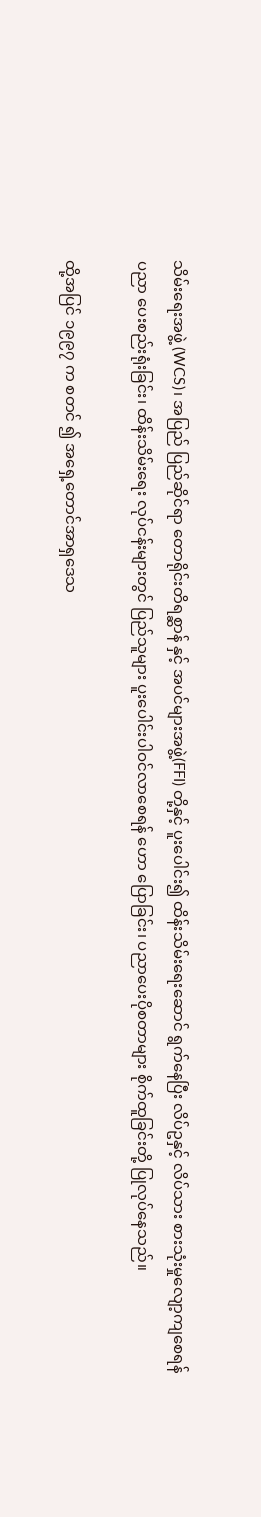သိမ်းရေးအဖွဲ့ (WCS)၊ အပြည် ပြည်ဆိုင်ရာ တောရိုင်းတိရစ္ဆာန် နှင့် အပင်များအဖွဲ့(FFI) တို့နှင့် ပူးပေါင်း၍ ထိန်းသိမ်းရေးဆောင် ရွက်နေပြီး လိပ်ဥနှင့် လိပ်သား စားသုံးမှုလျော့ကျစေရန် ပညာ ပေးစည်းရုံးခြင်း၊ ထိန်းသိမ်းရေး လုပ်ငန်းများတွင် ပြည်သူများ ပူးပေါင်းပါဝင်လာစေရန် ဟော ပြောခြင်း၊ ပညာပေးပိုစတာများ စိုက်ထူခြင်းတို့ ပြုလုပ်နေသည်။

ထို့အပြင် ၁၉၉၇ က စတင် ၍ အရှေ့တောင်အာရှဒေသ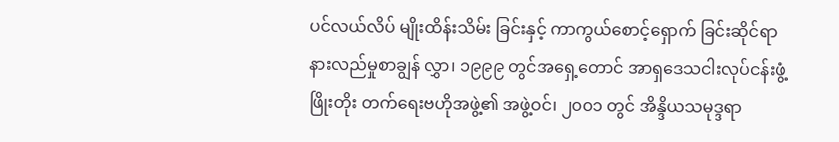ပင်လယ်လိပ် မျိုးထိန်းသိမ်း ခြင်းနှင့် ကာကွယ်စောင့်ရှောက် ခြင်းဆိုင်ရာ နားလည်မှုစာချွန် လွှာ၊ ၁၉၉၉ တွင်အရှေ့တောင် အာရှဒေသငါးလုပ်ငန်းဖွံ့ဖြိုးတိုး တက်ရေးဗဟိုအဖွဲ့၏ အဖွဲ့ဝင်၊ ၂၀၀၁ တွင် အိန္ဒိယသမုဒ္ဒရာ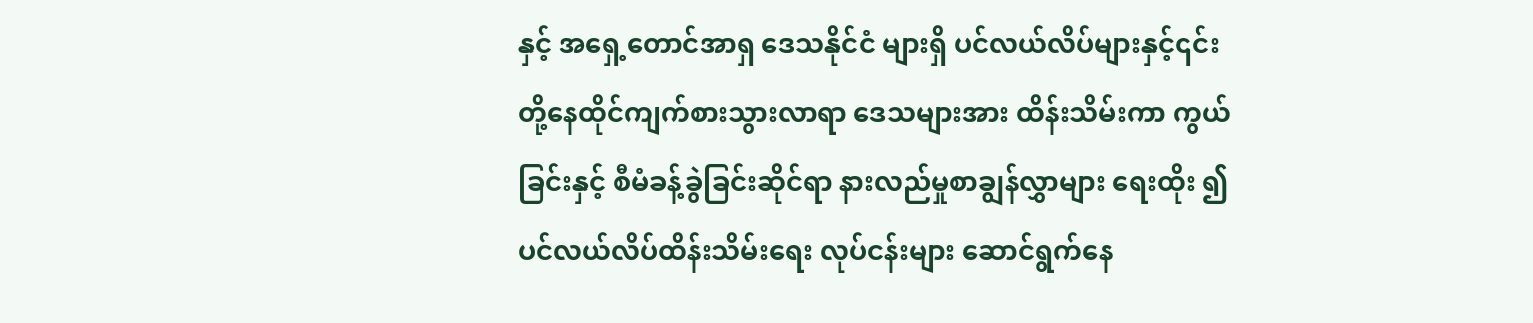နှင့် အရှေ့တောင်အာရှ ဒေသနိုင်ငံ များရှိ ပင်လယ်လိပ်များနှင့်၎င်း တို့နေထိုင်ကျက်စားသွားလာရာ ဒေသများအား ထိန်းသိမ်းကာ ကွယ်ခြင်းနှင့် စီမံခန့်ခွဲခြင်းဆိုင်ရာ နားလည်မှုစာချွန်လွှာများ ရေးထိုး ၍ ပင်လယ်လိပ်ထိန်းသိမ်းရေး လုပ်ငန်းများ ဆောင်ရွက်နေ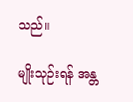သည်။

မျိုးသုဉ်းရန် အန္တ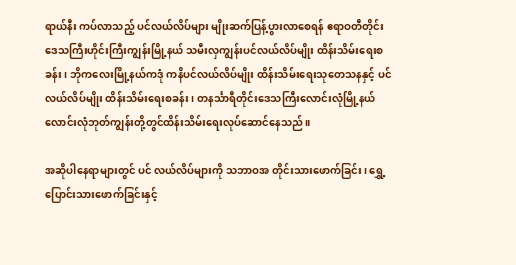ရာယ်နီး ကပ်လာသည့် ပင်လယ်လိပ်များ မျိုးဆက်ပြန့်ပွားလာစေရန် ဧရာဝတီတိုင်းဒေသကြီးဟိုင်းကြီးကျွန်းမြို့နယ် သမီးလှကျွန်းပင်လယ်လိပ်မျိုး ထိန်းသိမ်းရေးစခန်း၊ ဘိုကလေးမြို့နယ်ကဒုံ ကနိပင်လယ်လိပ်မျိုး ထိန်းသိမ်းရေးသုတေသနနှင့် ပင်လယ်လိပ်မျိုး ထိန်းသိမ်းရေးစခန်း၊ တနင်္သာရီတိုင်းဒေသကြီးလောင်းလုံမြို့နယ် လောင်းလုံဘုတ်ကျွန်းတို့တွင်ထိန်းသိမ်းရေးလုပ်ဆောင်နေသည်။

အဆိုပါနေရာများတွင် ပင် လယ်လိပ်များကို သဘာဝအ တိုင်းသားဖောက်ခြင်း၊ ရွှေ့ ပြောင်းသားဖောက်ခြင်းနှင့်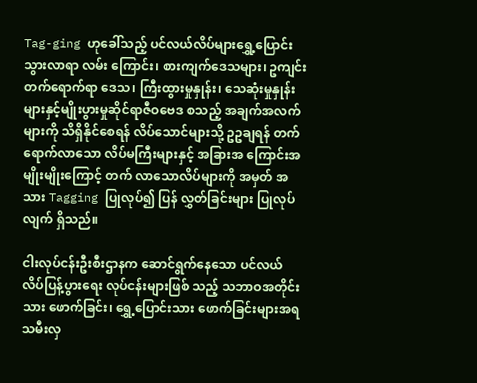Tag-ging ဟုခေါ်သည့် ပင်လယ်လိပ်များရွှေ့ပြောင်းသွားလာရာ လမ်း ကြောင်း၊ စားကျက်ဒေသများ၊ ဥကျင်းတက်ရောက်ရာ ဒေသ၊ ကြီးထွားမှုနှုန်း၊ သေဆုံးမှုနှုန်းများနှင့်မျိုးပွားမှုဆိုင်ရာဇီဝဗေဒ စသည့် အချက်အလက်များကို သိရှိနိုင်စေရန် လိပ်သောင်များသို့ ဥဥချရန် တက်ရောက်လာသော လိပ်မကြီးများနှင့် အခြားအ ကြောင်းအမျိုးမျိုးကြောင့် တက် လာသောလိပ်များကို အမှတ် အသား Tagging ပြုလုပ်၍ ပြန် လွှတ်ခြင်းများ ပြုလုပ်လျက် ရှိသည်။

ငါးလုပ်ငန်းဦးစီးဌာနက ဆောင်ရွက်နေသော ပင်လယ် လိပ်ပြန့်ပွားရေး လုပ်ငန်းများဖြစ် သည့် သဘာဝအတိုင်းသား ဖောက်ခြင်း၊ ရွှေ့ပြောင်းသား ဖောက်ခြင်းများအရ သမီးလှ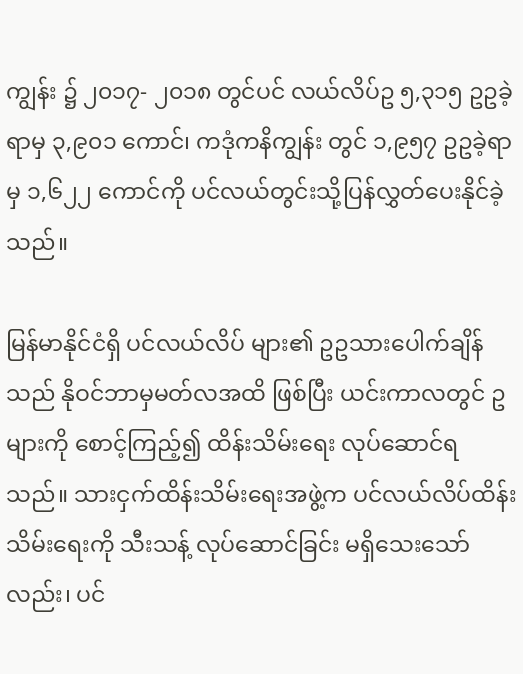ကျွန်း ၌ ၂၀၁၇- ၂၀၁၈ တွင်ပင် လယ်လိပ်ဥ ၅,၃၁၅ ဥဥခဲ့ရာမှ ၃,၉၀၁ ကောင်၊ ကဒုံကနိကျွန်း တွင် ၁,၉၅၇ ဥဥခဲ့ရာမှ ၁,၆၂၂ ကောင်ကို ပင်လယ်တွင်းသို့ပြန်လွှတ်ပေးနိုင်ခဲ့သည်။

မြန်မာနိုင်ငံရှိ ပင်လယ်လိပ် များ၏ ဥဥသားပေါက်ချိန်သည် နိုဝင်ဘာမှမတ်လအထိ ဖြစ်ပြီး ယင်းကာလတွင် ဥများကို စောင့်ကြည့်၍ ထိန်းသိမ်းရေး လုပ်ဆောင်ရသည်။ သားငှက်ထိန်းသိမ်းရေးအဖွဲ့က ပင်လယ်လိပ်ထိန်းသိမ်းရေးကို သီးသန့် လုပ်ဆောင်ခြင်း မရှိသေးသော်လည်း၊ ပင်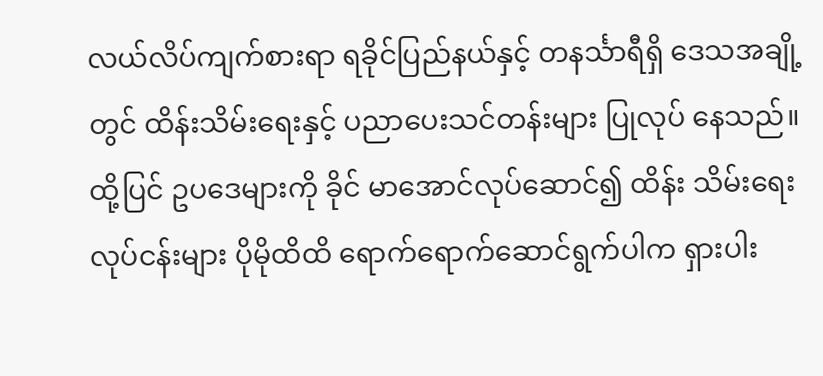လယ်လိပ်ကျက်စားရာ ရခိုင်ပြည်နယ်နှင့် တနင်္သာရီရှိ ဒေသအချို့တွင် ထိန်းသိမ်းရေးနှင့် ပညာပေးသင်တန်းများ ပြုလုပ် နေသည်။ ထို့ပြင် ဥပဒေများကို ခိုင် မာအောင်လုပ်ဆောင်၍ ထိန်း သိမ်းရေးလုပ်ငန်းများ ပိုမိုထိထိ ရောက်ရောက်ဆောင်ရွက်ပါက ရှားပါး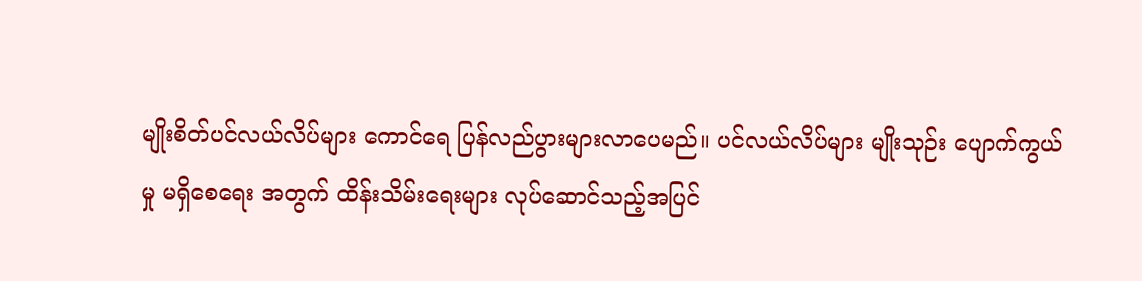မျိုးစိတ်ပင်လယ်လိပ်များ ကောင်ရေ ပြန်လည်ပွားများလာပေမည်။ ပင်လယ်လိပ်များ မျိုးသုဉ်း ပျောက်ကွယ်မှု မရှိစေရေး အတွက် ထိန်းသိမ်းရေးများ လုပ်ဆောင်သည့်အပြင်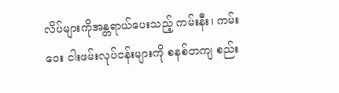လိပ်များကိုအန္တရာယ်ပေးသည့် ကမ်းနီး၊ ကမ်းဝေး ငါးဖမ်းလုပ်ငန်းများကို စနစ်တကျ စည်း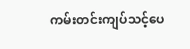ကမ်းတင်းကျပ်သင့်ပေ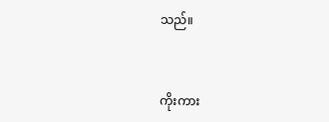သည်။


ကိုးကား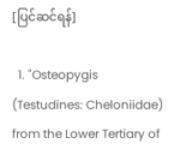[ပြင်ဆင်ရန်]

  1. "Osteopygis (Testudines: Cheloniidae) from the Lower Tertiary of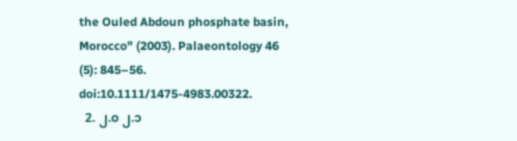the Ouled Abdoun phosphate basin, Morocco" (2003). Palaeontology 46 (5): 845–56. doi:10.1111/1475-4983.00322.
  2. ၂.၀ ၂.၁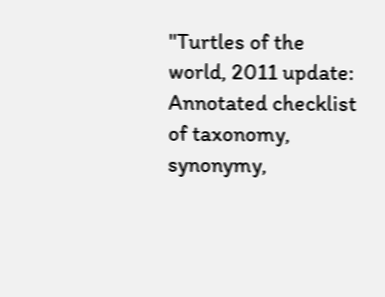"Turtles of the world, 2011 update: Annotated checklist of taxonomy, synonymy,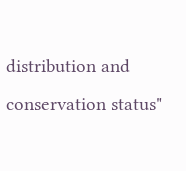distribution and conservation status"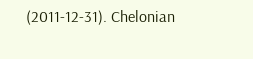(2011-12-31). Chelonian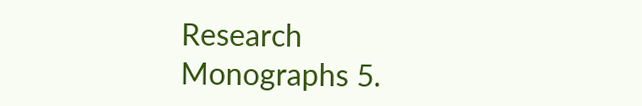Research Monographs 5.